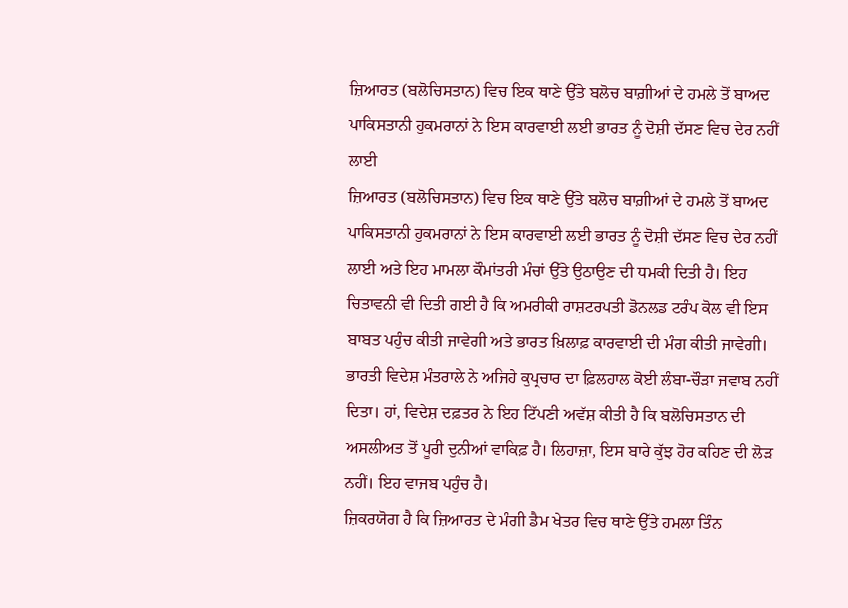ਜ਼ਿਆਰਤ (ਬਲੋਚਿਸਤਾਨ) ਵਿਚ ਇਕ ਥਾਣੇ ਉੱਤੇ ਬਲੋਚ ਬਾਗ਼ੀਆਂ ਦੇ ਹਮਲੇ ਤੋਂ ਬਾਅਦ ਪਾਕਿਸਤਾਨੀ ਹੁਕਮਰਾਨਾਂ ਨੇ ਇਸ ਕਾਰਵਾਈ ਲਈ ਭਾਰਤ ਨੂੰ ਦੋਸ਼ੀ ਦੱਸਣ ਵਿਚ ਦੇਰ ਨਹੀਂ ਲਾਈ
ਜ਼ਿਆਰਤ (ਬਲੋਚਿਸਤਾਨ) ਵਿਚ ਇਕ ਥਾਣੇ ਉੱਤੇ ਬਲੋਚ ਬਾਗ਼ੀਆਂ ਦੇ ਹਮਲੇ ਤੋਂ ਬਾਅਦ ਪਾਕਿਸਤਾਨੀ ਹੁਕਮਰਾਨਾਂ ਨੇ ਇਸ ਕਾਰਵਾਈ ਲਈ ਭਾਰਤ ਨੂੰ ਦੋਸ਼ੀ ਦੱਸਣ ਵਿਚ ਦੇਰ ਨਹੀਂ ਲਾਈ ਅਤੇ ਇਹ ਮਾਮਲਾ ਕੌਮਾਂਤਰੀ ਮੰਚਾਂ ਉੱਤੇ ਉਠਾਉਣ ਦੀ ਧਮਕੀ ਦਿਤੀ ਹੈ। ਇਹ ਚਿਤਾਵਨੀ ਵੀ ਦਿਤੀ ਗਈ ਹੈ ਕਿ ਅਮਰੀਕੀ ਰਾਸ਼ਟਰਪਤੀ ਡੋਨਲਡ ਟਰੰਪ ਕੋਲ ਵੀ ਇਸ ਬਾਬਤ ਪਹੁੰਚ ਕੀਤੀ ਜਾਵੇਗੀ ਅਤੇ ਭਾਰਤ ਖ਼ਿਲਾਫ਼ ਕਾਰਵਾਈ ਦੀ ਮੰਗ ਕੀਤੀ ਜਾਵੇਗੀ। ਭਾਰਤੀ ਵਿਦੇਸ਼ ਮੰਤਰਾਲੇ ਨੇ ਅਜਿਹੇ ਕੁਪ੍ਰਚਾਰ ਦਾ ਫ਼ਿਲਹਾਲ ਕੋਈ ਲੰਬਾ-ਚੌੜਾ ਜਵਾਬ ਨਹੀਂ ਦਿਤਾ। ਹਾਂ, ਵਿਦੇਸ਼ ਦਫ਼ਤਰ ਨੇ ਇਹ ਟਿੱਪਣੀ ਅਵੱਸ਼ ਕੀਤੀ ਹੈ ਕਿ ਬਲੋਚਿਸਤਾਨ ਦੀ ਅਸਲੀਅਤ ਤੋਂ ਪੂਰੀ ਦੁਨੀਆਂ ਵਾਕਿਫ਼ ਹੈ। ਲਿਹਾਜ਼ਾ, ਇਸ ਬਾਰੇ ਕੁੱਝ ਹੋਰ ਕਹਿਣ ਦੀ ਲੋੜ ਨਹੀਂ। ਇਹ ਵਾਜਬ ਪਹੁੰਚ ਹੈ।
ਜ਼ਿਕਰਯੋਗ ਹੈ ਕਿ ਜ਼ਿਆਰਤ ਦੇ ਮੰਗੀ ਡੈਮ ਖੇਤਰ ਵਿਚ ਥਾਣੇ ਉੱਤੇ ਹਮਲਾ ਤਿੰਨ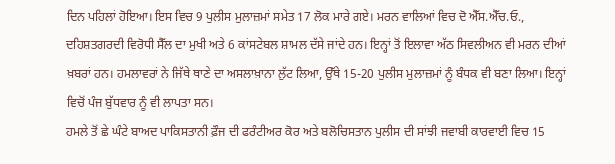ਦਿਨ ਪਹਿਲਾਂ ਹੋਇਆ। ਇਸ ਵਿਚ 9 ਪੁਲੀਸ ਮੁਲਾਜ਼ਮਾਂ ਸਮੇਤ 17 ਲੋਕ ਮਾਰੇ ਗਏ। ਮਰਨ ਵਾਲਿਆਂ ਵਿਚ ਦੋ ਐੱਸ.ਐੱਚ.ਓ., ਦਹਿਸ਼ਤਗਰਦੀ ਵਿਰੋਧੀ ਸੈੱਲ ਦਾ ਮੁਖੀ ਅਤੇ 6 ਕਾਂਸਟੇਬਲ ਸ਼ਾਮਲ ਦੱਸੇ ਜਾਂਦੇ ਹਨ। ਇਨ੍ਹਾਂ ਤੋਂ ਇਲਾਵਾ ਅੱਠ ਸਿਵਲੀਅਨ ਵੀ ਮਰਨ ਦੀਆਂ ਖ਼ਬਰਾਂ ਹਨ। ਹਮਲਾਵਰਾਂ ਨੇ ਜਿੱਥੇ ਥਾਣੇ ਦਾ ਅਸਲਾਖ਼ਾਨਾ ਲੁੱਟ ਲਿਆ, ਉੱਥੇ 15-20 ਪੁਲੀਸ ਮੁਲਾਜ਼ਮਾਂ ਨੂੰ ਬੰਧਕ ਵੀ ਬਣਾ ਲਿਆ। ਇਨ੍ਹਾਂ ਵਿਚੋਂ ਪੰਜ ਬੁੱਧਵਾਰ ਨੂੰ ਵੀ ਲਾਪਤਾ ਸਨ।
ਹਮਲੇ ਤੋਂ ਛੇ ਘੰਟੇ ਬਾਅਦ ਪਾਕਿਸਤਾਨੀ ਫ਼ੌਜ ਦੀ ਫਰੰਟੀਅਰ ਕੋਰ ਅਤੇ ਬਲੋਚਿਸਤਾਨ ਪੁਲੀਸ ਦੀ ਸਾਂਝੀ ਜਵਾਬੀ ਕਾਰਵਾਈ ਵਿਚ 15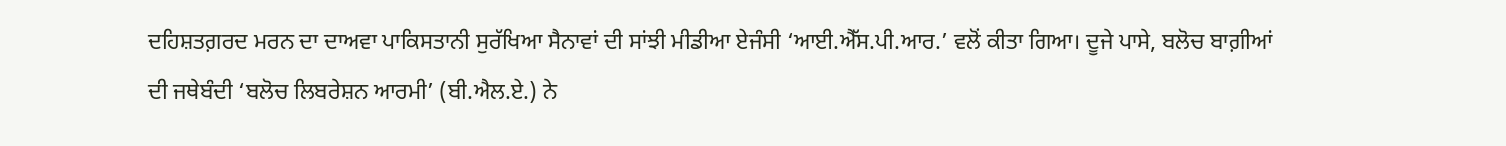ਦਹਿਸ਼ਤਗ਼ਰਦ ਮਰਨ ਦਾ ਦਾਅਵਾ ਪਾਕਿਸਤਾਨੀ ਸੁਰੱਖਿਆ ਸੈਨਾਵਾਂ ਦੀ ਸਾਂਝੀ ਮੀਡੀਆ ਏਜੰਸੀ ‘ਆਈ.ਐੱਸ.ਪੀ.ਆਰ.’ ਵਲੋਂ ਕੀਤਾ ਗਿਆ। ਦੂਜੇ ਪਾਸੇ, ਬਲੋਚ ਬਾਗ਼ੀਆਂ ਦੀ ਜਥੇਬੰਦੀ ‘ਬਲੋਚ ਲਿਬਰੇਸ਼ਨ ਆਰਮੀ’ (ਬੀ.ਐਲ.ਏ.) ਨੇ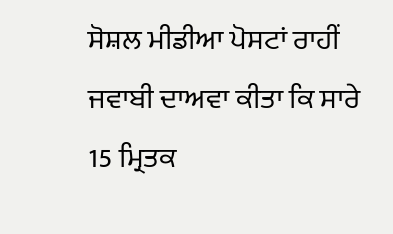ਸੋਸ਼ਲ ਮੀਡੀਆ ਪੋਸਟਾਂ ਰਾਹੀਂ ਜਵਾਬੀ ਦਾਅਵਾ ਕੀਤਾ ਕਿ ਸਾਰੇ 15 ਮ੍ਰਿਤਕ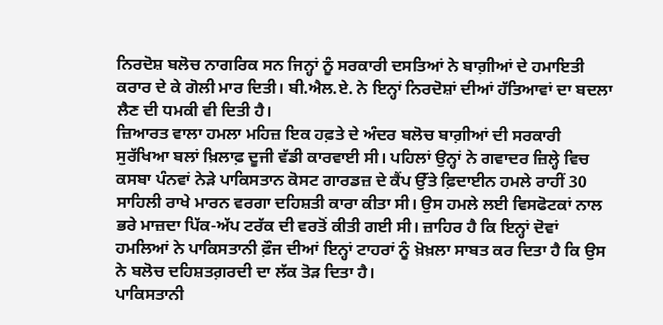ਨਿਰਦੋਸ਼ ਬਲੋਚ ਨਾਗਰਿਕ ਸਨ ਜਿਨ੍ਹਾਂ ਨੂੰ ਸਰਕਾਰੀ ਦਸਤਿਆਂ ਨੇ ਬਾਗ਼ੀਆਂ ਦੇ ਹਮਾਇਤੀ ਕਰਾਰ ਦੇ ਕੇ ਗੋਲੀ ਮਾਰ ਦਿਤੀ। ਬੀ.ਐਲ.ਏ. ਨੇ ਇਨ੍ਹਾਂ ਨਿਰਦੋਸ਼ਾਂ ਦੀਆਂ ਹੱਤਿਆਵਾਂ ਦਾ ਬਦਲਾ ਲੈਣ ਦੀ ਧਮਕੀ ਵੀ ਦਿਤੀ ਹੈ।
ਜ਼ਿਆਰਤ ਵਾਲਾ ਹਮਲਾ ਮਹਿਜ਼ ਇਕ ਹਫ਼ਤੇ ਦੇ ਅੰਦਰ ਬਲੋਚ ਬਾਗ਼ੀਆਂ ਦੀ ਸਰਕਾਰੀ ਸੁਰੱਖਿਆ ਬਲਾਂ ਖ਼ਿਲਾਫ਼ ਦੂਜੀ ਵੱਡੀ ਕਾਰਵਾਈ ਸੀ। ਪਹਿਲਾਂ ਉਨ੍ਹਾਂ ਨੇ ਗਵਾਦਰ ਜ਼ਿਲ੍ਹੇ ਵਿਚ ਕਸਬਾ ਪੰਨਵਾਂ ਨੇੜੇ ਪਾਕਿਸਤਾਨ ਕੋਸਟ ਗਾਰਡਜ਼ ਦੇ ਕੈਂਪ ਉੱਤੇ ਫ਼ਿਦਾਈਨ ਹਮਲੇ ਰਾਹੀਂ 30 ਸਾਹਿਲੀ ਰਾਖੇ ਮਾਰਨ ਵਰਗਾ ਦਹਿਸ਼ਤੀ ਕਾਰਾ ਕੀਤਾ ਸੀ। ਉਸ ਹਮਲੇ ਲਈ ਵਿਸਫੋਟਕਾਂ ਨਾਲ ਭਰੇ ਮਾਜ਼ਦਾ ਪਿੱਕ-ਅੱਪ ਟਰੱਕ ਦੀ ਵਰਤੋਂ ਕੀਤੀ ਗਈ ਸੀ। ਜ਼ਾਹਿਰ ਹੈ ਕਿ ਇਨ੍ਹਾਂ ਦੋਵਾਂ ਹਮਲਿਆਂ ਨੇ ਪਾਕਿਸਤਾਨੀ ਫ਼ੌਜ ਦੀਆਂ ਇਨ੍ਹਾਂ ਟਾਹਰਾਂ ਨੂੰ ਖ਼ੋਖ਼ਲਾ ਸਾਬਤ ਕਰ ਦਿਤਾ ਹੈ ਕਿ ਉਸ ਨੇ ਬਲੋਚ ਦਹਿਸ਼ਤਗ਼ਰਦੀ ਦਾ ਲੱਕ ਤੋੜ ਦਿਤਾ ਹੈ।
ਪਾਕਿਸਤਾਨੀ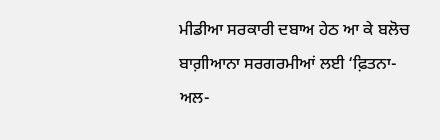ਮੀਡੀਆ ਸਰਕਾਰੀ ਦਬਾਅ ਹੇਠ ਆ ਕੇ ਬਲੋਚ ਬਾਗ਼ੀਆਨਾ ਸਰਗਰਮੀਆਂ ਲਈ ‘ਫ਼ਿਤਨਾ-ਅਲ-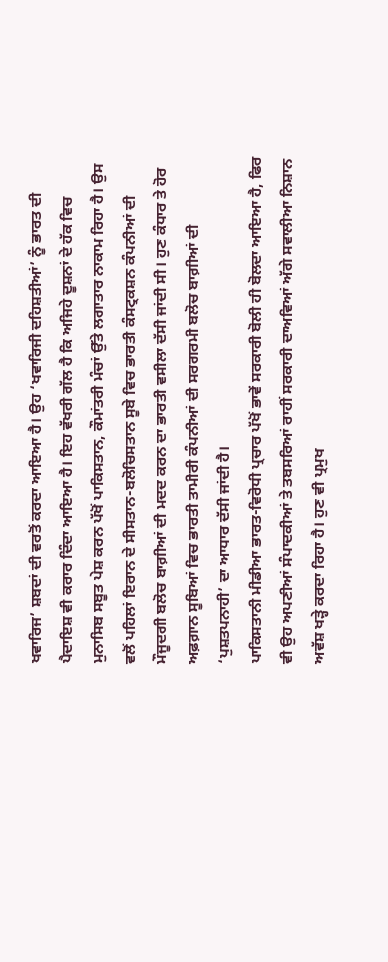ਖਵਾਰਿਜ’ ਸ਼ਬਦਾਂ ਦੀ ਵਰਤੋਂ ਕਰਦਾ ਆਇਆ ਹੈ। ਉਹ ‘ਖਵਾਰਿਜੀ ਦਹਿਸ਼ਤੀਆਂ’ ਨੂੰ ਭਾਰਤ ਦੀ ਪੈਦਾਇਸ਼ ਵੀ ਕਰਾਰ ਦਿੰਦਾ ਆਇਆ ਹੈ। ਇਹ ਵੱਖਰੀ ਗੱਲ ਹੈ ਕਿ ਅਜਿਹੇ ਦੂਸ਼ਨਾਂ ਦੇ ਹੱਕ ਵਿਚ ਮੁਨਾਸਿਬ ਸਬੂਤ ਪੇਸ਼ ਕਰਨ ਪੱਖੋਂ ਪਾਕਿਸਤਾਨ, ਕੌਮਾਂਤਰੀ ਮੰਚਾਂ ਉੱਤੇ ਲਗਾਤਾਰ ਨਾਕਾਮ ਰਿਹਾ ਹੈ। ਉਸ ਵਲੋਂ ਪਹਿਲਾਂ ਇਰਾਨ ਦੇ ਸੀਸਤਾਨ-ਬਲੋਚਿਸਤਾਨ ਸੂਬੇ ਵਿਚ ਭਾਰਤੀ ਕੰਸਟ੍ਰਕਸ਼ਨ ਕੰਪਨੀਆਂ ਦੀ ਮੌਜੂਦਗੀ ਬਲੋਚ ਬਾਗ਼ੀਆਂ ਦੀ ਮਦਦ ਕਰਨ ਦਾ ਭਾਰਤੀ ਵਸੀਲਾ ਦੱਸੀ ਜਾਂਦੀ ਸੀ। ਹੁਣ ਕੰਧਾਰ ਤੇ ਹੋਰ ਅਫ਼ਗ਼ਾਨ ਸੂਬਿਆਂ ਵਿਚ ਭਾਰਤੀ ਤਾਮੀਰੀ ਕੰਪਨੀਆਂ ਦੀ ਸਰਗਰਮੀ ਬਲੋਚ ਬਾਗ਼ੀਆਂ ਦੀ ‘ਪੁਸ਼ਤਪਨਾਹੀ’ ਦਾ ਆਧਾਰ ਦੱਸੀ ਜਾਂਦੀ ਹੈ।
ਪਾਕਿਸਤਾਨੀ ਮੀਡੀਆ ਭਾਰਤ-ਵਿਰੋਧੀ ਪ੍ਰਚਾਰ ਪੱਖੋਂ ਭਾਵੇਂ ਸਰਕਾਰੀ ਬੋਲੀ ਹੀ ਬੋਲਦਾ ਆਇਆ ਹੈ, ਫਿਰ ਵੀ ਉਹ ਅਪਣੀਆਂ ਸੰਪਾਦਕੀਆਂ ਤੇ ਤਬਸਰਿਆਂ ਰਾਹੀਂ ਸਰਕਾਰੀ ਦਾਅਵਿਆਂ ਅੱਗੇ ਸਵਾਲੀਆ ਨਿਸ਼ਾਨ ਅਵੱਸ਼ ਖੜ੍ਹੇ ਕਰਦਾ ਰਿਹਾ ਹੈ। ਹੁਣ ਵੀ ਪ੍ਰਮੁਖ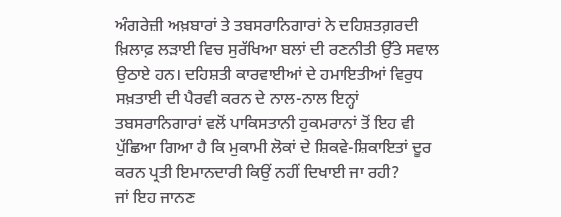ਅੰਗਰੇਜ਼ੀ ਅਖ਼ਬਾਰਾਂ ਤੇ ਤਬਸਰਾਨਿਗਾਰਾਂ ਨੇ ਦਹਿਸ਼ਤਗ਼ਰਦੀ ਖ਼ਿਲਾਫ਼ ਲੜਾਈ ਵਿਚ ਸੁਰੱਖਿਆ ਬਲਾਂ ਦੀ ਰਣਨੀਤੀ ਉੱਤੇ ਸਵਾਲ ਉਠਾਏ ਹਨ। ਦਹਿਸ਼ਤੀ ਕਾਰਵਾਈਆਂ ਦੇ ਹਮਾਇਤੀਆਂ ਵਿਰੁਧ ਸਖ਼ਤਾਈ ਦੀ ਪੈਰਵੀ ਕਰਨ ਦੇ ਨਾਲ-ਨਾਲ ਇਨ੍ਹਾਂ ਤਬਸਰਾਨਿਗਾਰਾਂ ਵਲੋਂ ਪਾਕਿਸਤਾਨੀ ਹੁਕਮਰਾਨਾਂ ਤੋਂ ਇਹ ਵੀ ਪੁੱਛਿਆ ਗਿਆ ਹੈ ਕਿ ਮੁਕਾਮੀ ਲੋਕਾਂ ਦੇ ਸ਼ਿਕਵੇ-ਸ਼ਿਕਾਇਤਾਂ ਦੂਰ ਕਰਨ ਪ੍ਰਤੀ ਇਮਾਨਦਾਰੀ ਕਿਉਂ ਨਹੀਂ ਦਿਖਾਈ ਜਾ ਰਹੀ?
ਜਾਂ ਇਹ ਜਾਨਣ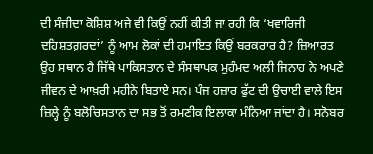ਦੀ ਸੰਜੀਦਾ ਕੋਸ਼ਿਸ਼ ਅਜੇ ਵੀ ਕਿਉਂ ਨਹੀਂ ਕੀਤੀ ਜਾ ਰਹੀ ਕਿ ‘ਖਵਾਰਿਜੀ ਦਹਿਸ਼ਤਗ਼ਰਦਾਂ’ ਨੂੰ ਆਮ ਲੋਕਾਂ ਦੀ ਹਮਾਇਤ ਕਿਉਂ ਬਰਕਰਾਰ ਹੈ? ਜ਼ਿਆਰਤ ਉਹ ਸਥਾਨ ਹੈ ਜਿੱਥੇ ਪਾਕਿਸਤਾਨ ਦੇ ਸੰਸਥਾਪਕ ਮੁਹੰਮਦ ਅਲੀ ਜਿਨਾਹ ਨੇ ਅਪਣੇ ਜੀਵਨ ਦੇ ਆਖ਼ਰੀ ਮਹੀਨੇ ਬਿਤਾਏ ਸਨ। ਪੰਜ ਹਜ਼ਾਰ ਫੁੱਟ ਦੀ ਉਚਾਈ ਵਾਲੇ ਇਸ ਜ਼ਿਲ੍ਹੇ ਨੂੰ ਬਲੋਚਿਸਤਾਨ ਦਾ ਸਭ ਤੋਂ ਰਮਣੀਕ ਇਲਾਕਾ ਮੰਨਿਆ ਜਾਂਦਾ ਹੈ। ਸਨੋਬਰ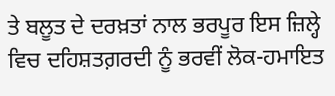ਤੇ ਬਲੂਤ ਦੇ ਦਰਖ਼ਤਾਂ ਨਾਲ ਭਰਪੂਰ ਇਸ ਜ਼ਿਲ੍ਹੇ ਵਿਚ ਦਹਿਸ਼ਤਗ਼ਰਦੀ ਨੂੰ ਭਰਵੀਂ ਲੋਕ-ਹਮਾਇਤ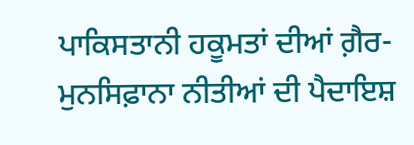ਪਾਕਿਸਤਾਨੀ ਹਕੂਮਤਾਂ ਦੀਆਂ ਗ਼ੈਰ-ਮੁਨਸਿਫ਼ਾਨਾ ਨੀਤੀਆਂ ਦੀ ਪੈਦਾਇਸ਼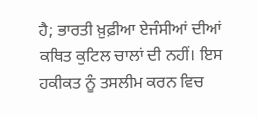ਹੈ; ਭਾਰਤੀ ਖ਼ੁਫ਼ੀਆ ਏਜੰਸੀਆਂ ਦੀਆਂ ਕਥਿਤ ਕੁਟਿਲ ਚਾਲਾਂ ਦੀ ਨਹੀਂ। ਇਸ ਹਕੀਕਤ ਨੂੰ ਤਸਲੀਮ ਕਰਨ ਵਿਚ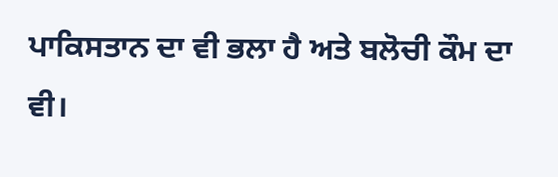ਪਾਕਿਸਤਾਨ ਦਾ ਵੀ ਭਲਾ ਹੈ ਅਤੇ ਬਲੋਚੀ ਕੌਮ ਦਾ ਵੀ।